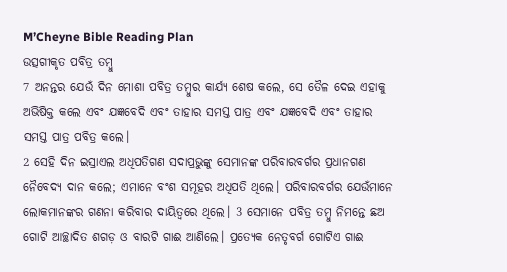M’Cheyne Bible Reading Plan
ଉତ୍ସଗୀକୃତ ପବିତ୍ର ତମ୍ବୁ
7 ଅନନ୍ତର ଯେଉଁ ଦିନ ମୋଶା ପବିତ୍ର ତମ୍ବୁର କାର୍ଯ୍ୟ ଶେଷ କଲେ, ସେ ତୈଳ ଦେଇ ଏହାକୁ ଅଭିଷିକ୍ତ କଲେ ଏବଂ ଯଜ୍ଞବେଦି ଏବଂ ତାହାର ସମସ୍ତ ପାତ୍ର ଏବଂ ଯଜ୍ଞବେଦି ଏବଂ ତାହାର ସମସ୍ତ ପାତ୍ର ପବିତ୍ର କଲେ।
2 ସେହି ଦିନ ଇସ୍ରାଏଲ ଅଧିପତିଗଣ ସଦାପ୍ରଭୁଙ୍କୁ ସେମାନଙ୍କ ପରିବାରବର୍ଗର ପ୍ରଧାନଗଣ ନୈବେଦ୍ୟ ଦାନ କଲେ; ଏମାନେ ବଂଶ ସମୂହର ଅଧିପତି ଥିଲେ। ପରିବାରବର୍ଗର ଯେଉଁମାନେ ଲୋକମାନଙ୍କର ଗଣନା କରିବାର ଦାୟିତ୍ୱରେ ଥିଲେ। 3 ସେମାନେ ପବିତ୍ର ତମ୍ବୁ ନିମନ୍ତେ ଛଅ ଗୋଟି ଆଚ୍ଛାଦିତ ଶଗଡ଼ ଓ ବାରଟି ଗାଈ ଆଣିଲେ। ପ୍ରତ୍ୟେକ ନେତୃବର୍ଗ ଗୋଟିଏ ଗାଈ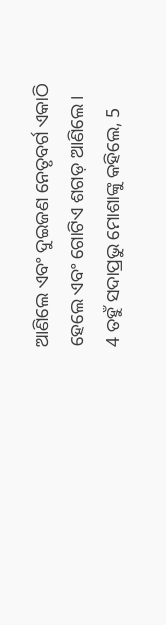ଆଣିଲେ ଏବଂ ଦୁଇଜଣ ନେତୃବର୍ଗ ଏକାଠି ହେଲେ ଏବଂ ଗୋଟିଏ ଶଗଡ଼ ଆଣିଲେ।
4 ତହୁଁ ସଦାପ୍ରଭୁ ମୋଶାଙ୍କୁ କହିଲେ, 5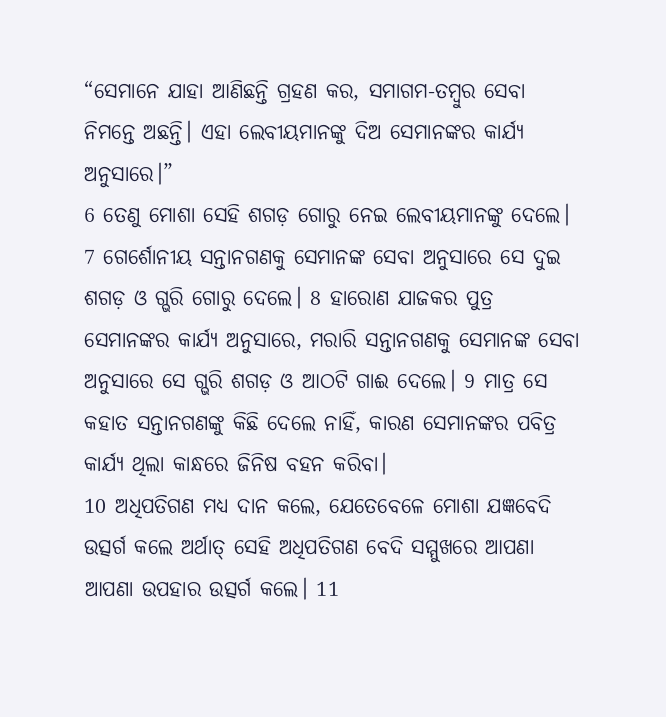“ସେମାନେ ଯାହା ଆଣିଛନ୍ତି ଗ୍ରହଣ କର, ସମାଗମ-ତମ୍ବୁର ସେବା ନିମନ୍ତେ ଅଛନ୍ତି। ଏହା ଲେବୀୟମାନଙ୍କୁ ଦିଅ ସେମାନଙ୍କର କାର୍ଯ୍ୟ ଅନୁସାରେ।”
6 ତେଣୁ ମୋଶା ସେହି ଶଗଡ଼ ଗୋରୁ ନେଇ ଲେବୀୟମାନଙ୍କୁ ଦେଲେ। 7 ଗେର୍ଶୋନୀୟ ସନ୍ତାନଗଣକୁ ସେମାନଙ୍କ ସେବା ଅନୁସାରେ ସେ ଦୁଇ ଶଗଡ଼ ଓ ଗ୍ଭରି ଗୋରୁ ଦେଲେ। 8 ହାରୋଣ ଯାଜକର ପୁତ୍ର ସେମାନଙ୍କର କାର୍ଯ୍ୟ ଅନୁସାରେ, ମରାରି ସନ୍ତାନଗଣକୁ ସେମାନଙ୍କ ସେବା ଅନୁସାରେ ସେ ଗ୍ଭରି ଶଗଡ଼ ଓ ଆଠଟି ଗାଈ ଦେଲେ। 9 ମାତ୍ର ସେ କହାତ ସନ୍ତାନଗଣଙ୍କୁ କିଛି ଦେଲେ ନାହିଁ, କାରଣ ସେମାନଙ୍କର ପବିତ୍ର କାର୍ଯ୍ୟ ଥିଲା କାନ୍ଧରେ ଜିନିଷ ବହନ କରିବା।
10 ଅଧିପତିଗଣ ମଧ୍ୟ ଦାନ କଲେ, ଯେତେବେଳେ ମୋଶା ଯଜ୍ଞବେଦି ଉତ୍ସର୍ଗ କଲେ ଅର୍ଥାତ୍ ସେହି ଅଧିପତିଗଣ ବେଦି ସମ୍ମୁଖରେ ଆପଣା ଆପଣା ଉପହାର ଉତ୍ସର୍ଗ କଲେ। 11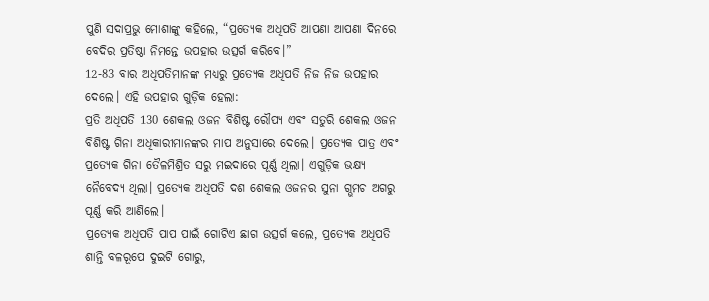ପୁଣି ସଦାପ୍ରଭୁ ମୋଶାଙ୍କୁ କହିଲେ, “ପ୍ରତ୍ୟେକ ଅଧିପତି ଆପଣା ଆପଣା ଦିନରେ ବେଦିର ପ୍ରତିଷ୍ଠା ନିମନ୍ତେ ଉପହାର ଉତ୍ସର୍ଗ କରିବେ।”
12-83 ବାର ଅଧିପତିମାନଙ୍କ ମଧ୍ୟରୁ ପ୍ରତ୍ୟେକ ଅଧିପତି ନିଜ ନିଜ ଉପହାର ଦେଲେ। ଏହି ଉପହାର ଗୁଡ଼ିକ ହେଲା:
ପ୍ରତି ଅଧିପତି 130 ଶେକଲ ଓଜନ ବିଶିଷ୍ଟ ରୌପ୍ୟ ଏବଂ ସତୁରି ଶେକଲ ଓଜନ ବିଶିଷ୍ଟ ଗିନା ଅଧିକାରୀମାନଙ୍କର ମାପ ଅନୁସାରେ ଦେଲେ। ପ୍ରତ୍ୟେକ ପାତ୍ର ଏବଂ ପ୍ରତ୍ୟେକ ଗିନା ତୈଳମିଶ୍ରିତ ସରୁ ମଇଦାରେ ପୂର୍ଣ୍ଣ ଥିଲା। ଏଗୁଡ଼ିକ ଭକ୍ଷ୍ୟ ନୈବେଦ୍ୟ ଥିଲା। ପ୍ରତ୍ୟେକ ଅଧିପତି ଦଶ ଶେକଲ ଓଜନର ସୁନା ଗ୍ଭମଚ ଅଗରୁ ପୂର୍ଣ୍ଣ କରି ଆଣିଲେ।
ପ୍ରତ୍ୟେକ ଅଧିପତି ପାପ ପାଇଁ ଗୋଟିଏ ଛାଗ ଉତ୍ସର୍ଗ କଲେ, ପ୍ରତ୍ୟେକ ଅଧିପତି ଶାନ୍ତି ବଳରୂପେ ଦୁଇଟି ଗୋରୁ,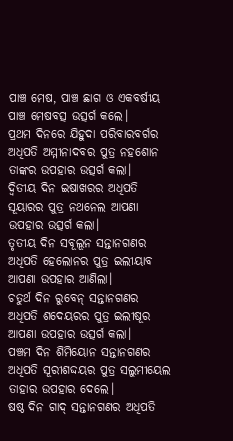ପାଞ୍ଚ ମେଷ, ପାଞ୍ଚ ଛାଗ ଓ ଏକବର୍ଷୀୟ ପାଞ୍ଚ ମେଷବତ୍ସ ଉତ୍ସର୍ଗ କଲେ।
ପ୍ରଥମ ଦିନରେ ଯିହୁଦା ପରିବାରବର୍ଗର ଅଧିପତି ଅମ୍ମୀନାଦବର ପୁତ୍ର ନହଶୋନ ତାଙ୍କର ଉପହାର ଉତ୍ସର୍ଗ କଲା।
ଦ୍ୱିତୀୟ ଦିନ ଇଷାଖରର ଅଧିପତି ସୂୟାରର ପୁତ୍ର ନଥନେଲ ଆପଣା ଉପହାର ଉତ୍ସର୍ଗ କଲା।
ତୃତୀୟ ଦିନ ସବୂଲୂନ ସନ୍ତାନଗଣର ଅଧିପତି ହେଲୋନର ପୁତ୍ର ଇଲୀୟାବ ଆପଣା ଉପହାର ଆଣିଲା।
ଚତୁର୍ଥ ଦିନ ରୁବେନ୍ ସନ୍ତାନଗଣର ଅଧିପତି ଶଦେୟରର ପୁତ୍ର ଇଲୀଷୂର ଆପଣା ଉପହାର ଉତ୍ସର୍ଗ କଲା।
ପଞ୍ଚମ ଦିନ ଶିମିୟୋନ ସନ୍ତାନଗଣର ଅଧିପତି ସୂରୀଶଦ୍ଦୟର ପୁତ୍ର ସଲୁମୀୟେଲ ତାହାର ଉପହାର ଦେଲେ।
ଷଷ୍ଠ ଦିନ ଗାଦ୍ ସନ୍ତାନଗଣର ଅଧିପତି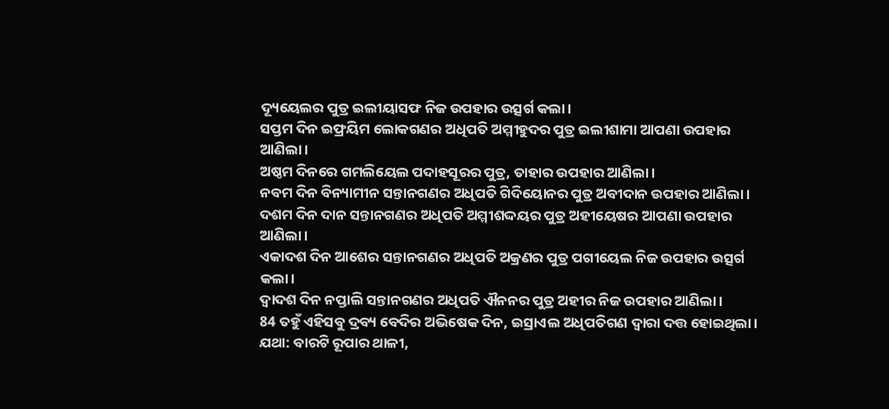ଦ୍ୟୂୟେଲର ପୁତ୍ର ଇଲୀୟାସଫ ନିଜ ଉପହାର ଉତ୍ସର୍ଗ କଲା।
ସପ୍ତମ ଦିନ ଇଫ୍ରୟିମ ଲୋକଗଣର ଅଧିପତି ଅମ୍ମୀହୁଦର ପୁତ୍ର ଇଲୀଶାମା ଆପଣା ଉପହାର ଆଣିଲା।
ଅଷ୍ଠମ ଦିନରେ ଗମଲିୟେଲ ପଦାହସୂରର ପୁତ୍ର, ତାହାର ଉପହାର ଆଣିଲା।
ନବମ ଦିନ ବିନ୍ୟାମୀନ ସନ୍ତାନଗଣର ଅଧିପତି ଗିଦିୟୋନର ପୁତ୍ର ଅବୀଦାନ ଉପହାର ଆଣିଲା।
ଦଶମ ଦିନ ଦାନ ସନ୍ତାନଗଣର ଅଧିପତି ଅମ୍ମୀଶଦ୍ଦୟର ପୁତ୍ର ଅହୀୟେଷର ଆପଣା ଉପହାର ଆଣିଲା।
ଏକାଦଶ ଦିନ ଆଶେର ସନ୍ତାନଗଣର ଅଧିପତି ଅକ୍ରଣର ପୁତ୍ର ପଗୀୟେଲ ନିଜ ଉପହାର ଉତ୍ସର୍ଗ କଲା।
ଦ୍ୱାଦଶ ଦିନ ନପ୍ତାଲି ସନ୍ତାନଗଣର ଅଧିପତି ଐନନର ପୁତ୍ର ଅହୀର ନିଜ ଉପହାର ଆଣିଲା।
84 ତହୁଁ ଏହିସବୁ ଦ୍ରବ୍ୟ ବେଦିର ଅଭିଷେକ ଦିନ, ଇସ୍ରାଏଲ ଅଧିପତିଗଣ ଦ୍ୱାରା ଦତ୍ତ ହୋଇଥିଲା। ଯଥା: ବାରଟି ରୂପାର ଥାଳୀ,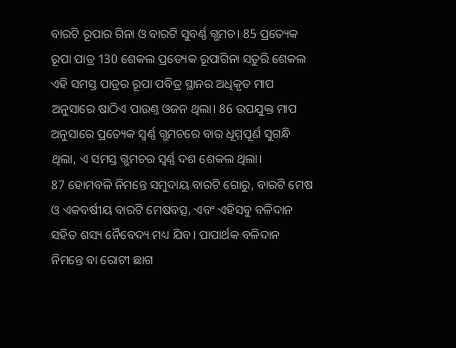ବାରଟି ରୂପାର ଗିନା ଓ ବାରଟି ସୁବର୍ଣ୍ଣ ଗ୍ଭମଚ। 85 ପ୍ରତ୍ୟେକ ରୂପା ପାତ୍ର 130 ଶେକଲ ପ୍ରତ୍ୟେକ ରୂପାଗିନା ସତୁରି ଶେକଲ ଏହି ସମସ୍ତ ପାତ୍ରର ରୂପା ପବିତ୍ର ସ୍ଥାନର ଅଧିକୃତ ମାପ ଅନୁସାରେ ଷାଠିଏ ପାଉଣ୍ତ ଓଜନ ଥିଲା। 86 ଉପଯୁକ୍ତ ମାପ ଅନୁସାରେ ପ୍ରତ୍ୟେକ ସ୍ୱର୍ଣ୍ଣ ଗ୍ଭମଚରେ ବାର ଧୂମ୍ମପୂର୍ଣ ସୁଗନ୍ଧି ଥିଲା, ଏ ସମସ୍ତ ଗ୍ଭମଚର ସ୍ୱର୍ଣ୍ଣ ଦଶ ଶେକଲ ଥିଲା।
87 ହୋମବଳି ନିମନ୍ତେ ସମୁଦାୟ ବାରଟି ଗୋରୁ, ବାରଟି ମେଷ ଓ ଏକବର୍ଷୀୟ ବାରଟି ମେଷବତ୍ସ, ଏବଂ ଏହିସବୁ ବଳିଦାନ ସହିତ ଶସ୍ୟ ନୈବେଦ୍ୟ ମଧ୍ୟ ଯିବ। ପାପାର୍ଥକ ବଳିଦାନ ନିମନ୍ତେ ବା ରୋଟୀ ଛାଗ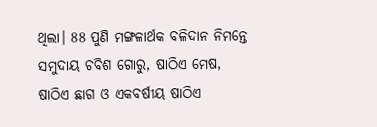ଥିଲା। 88 ପୁଣି ମଙ୍ଗଳାର୍ଥକ ବଳିଦାନ ନିମନ୍ତେ ସମୁଦାୟ ଚବିଶ ଗୋରୁ, ଷାଠିଏ ମେଷ, ଷାଠିଏ ଛାଗ ଓ ଏକବର୍ଷୀୟ ଷାଠିଏ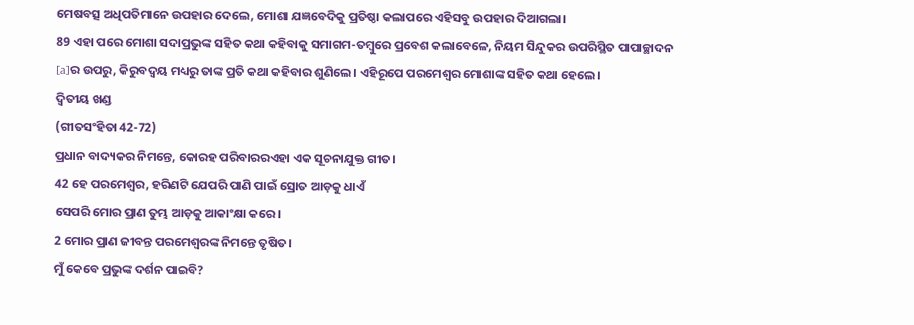ମେଷବତ୍ସ ଅଧିପତିମାନେ ଉପହାର ଦେଲେ, ମୋଶା ଯଜ୍ଞବେଦିକୁ ପ୍ରତିଷ୍ଠା କଲାପରେ ଏହିସବୁ ଉପହାର ଦିଆଗଲା।
89 ଏହା ପରେ ମୋଶା ସଦାପ୍ରଭୁଙ୍କ ସହିତ କଥା କହିବାକୁ ସମାଗମ-ତମ୍ବୁରେ ପ୍ରବେଶ କଲାବେଳେ, ନିୟମ ସିନ୍ଦୁକର ଉପରିସ୍ଥିତ ପାପାଚ୍ଛାଦନ [a]ର ଉପରୁ, କିରୁବଦ୍ୱୟ ମଧ୍ୟରୁ ତାଙ୍କ ପ୍ରତି କଥା କହିବାର ଶୁଣିଲେ। ଏହିରୂପେ ପରମେଶ୍ୱର ମୋଶାଙ୍କ ସହିତ କଥା ହେଲେ।
ଦ୍ୱିତୀୟ ଖଣ୍ଡ
(ଗୀତସଂହିତା 42-72)
ପ୍ରଧାନ ବାଦ୍ୟକର ନିମନ୍ତେ, କୋରହ ପରିବାରରଏହା ଏକ ସୂଚନାଯୁକ୍ତ ଗୀତ।
42 ହେ ପରମେଶ୍ୱର, ହରିଣଟି ଯେପରି ପାଣି ପାଇଁ ସ୍ରୋତ ଆଡ଼କୁ ଧାଏଁ
ସେପରି ମୋର ପ୍ରାଣ ତୁମ୍ଭ ଆଡ଼କୁ ଆକାଂକ୍ଷା କରେ।
2 ମୋର ପ୍ରାଣ ଜୀବନ୍ତ ପରମେଶ୍ୱରଙ୍କ ନିମନ୍ତେ ତୃଷିତ।
ମୁଁ କେବେ ପ୍ରଭୁଙ୍କ ଦର୍ଶନ ପାଇବି?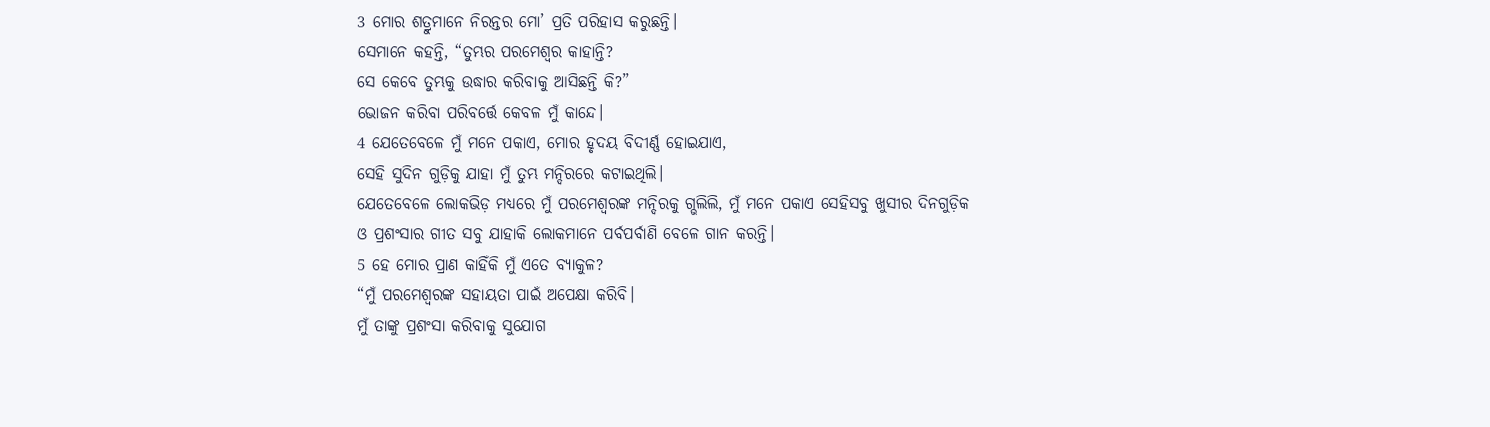3 ମୋର ଶତ୍ରୁମାନେ ନିରନ୍ତର ମୋ’ ପ୍ରତି ପରିହାସ କରୁଛନ୍ତି।
ସେମାନେ କହନ୍ତି, “ତୁମ୍ଭର ପରମେଶ୍ୱର କାହାନ୍ତି?
ସେ କେବେ ତୁମ୍ଭକୁ ଉଦ୍ଧାର କରିବାକୁ ଆସିଛନ୍ତି କି?”
ଭୋଜନ କରିବା ପରିବର୍ତ୍ତେ କେବଳ ମୁଁ କାନ୍ଦେ।
4 ଯେତେବେଳେ ମୁଁ ମନେ ପକାଏ, ମୋର ହୃଦୟ ବିଦୀର୍ଣ୍ଣ ହୋଇଯାଏ,
ସେହି ସୁଦିନ ଗୁଡ଼ିକୁ ଯାହା ମୁଁ ତୁମ୍ଭ ମନ୍ଦିରରେ କଟାଇଥିଲି।
ଯେତେବେଳେ ଲୋକଭିଡ଼ ମଧ୍ୟରେ ମୁଁ ପରମେଶ୍ୱରଙ୍କ ମନ୍ଦିରକୁ ଗ୍ଭଲିଲି, ମୁଁ ମନେ ପକାଏ ସେହିସବୁ ଖୁସୀର ଦିନଗୁଡ଼ିକ
ଓ ପ୍ରଶଂସାର ଗୀତ ସବୁ ଯାହାକି ଲୋକମାନେ ପର୍ବପର୍ବାଣି ବେଳେ ଗାନ କରନ୍ତି।
5 ହେ ମୋର ପ୍ରାଣ କାହିଁକି ମୁଁ ଏତେ ବ୍ୟାକୁଳ?
“ମୁଁ ପରମେଶ୍ୱରଙ୍କ ସହାୟତା ପାଇଁ ଅପେକ୍ଷା କରିବି।
ମୁଁ ତାଙ୍କୁ ପ୍ରଶଂସା କରିବାକୁ ସୁଯୋଗ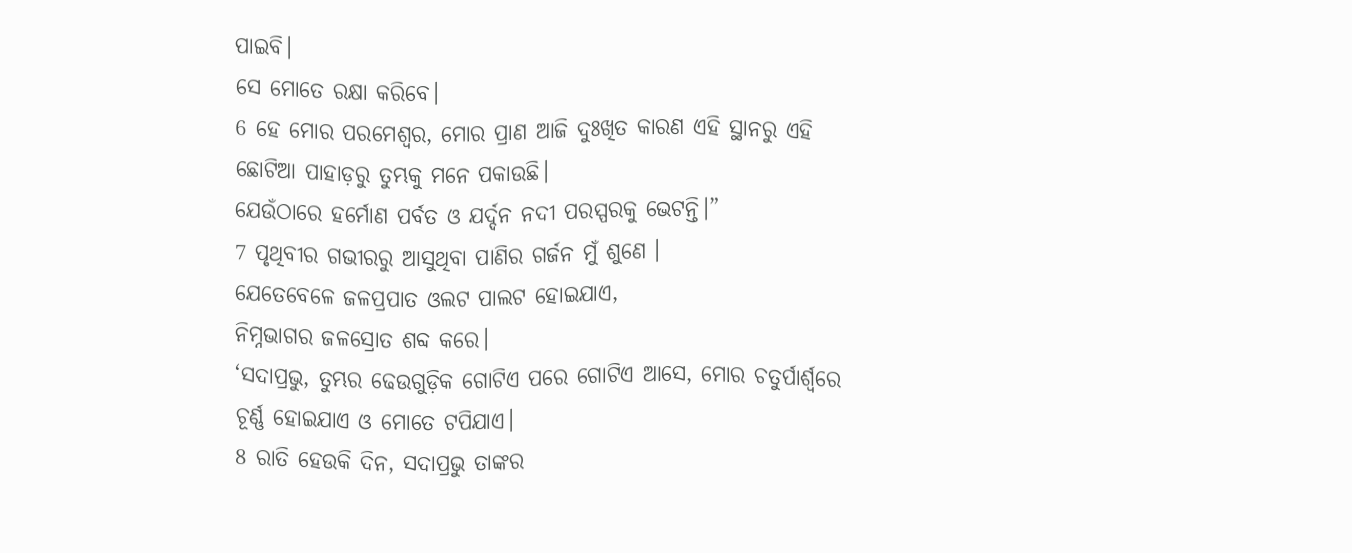ପାଇବି।
ସେ ମୋତେ ରକ୍ଷା କରିବେ।
6 ହେ ମୋର ପରମେଶ୍ୱର, ମୋର ପ୍ରାଣ ଆଜି ଦୁଃଖିତ କାରଣ ଏହି ସ୍ଥାନରୁ ଏହି ଛୋଟିଆ ପାହାଡ଼ରୁ ତୁମ୍ଭକୁ ମନେ ପକାଉଛି।
ଯେଉଁଠାରେ ହର୍ମୋଣ ପର୍ବତ ଓ ଯର୍ଦ୍ଦନ ନଦୀ ପରସ୍ପରକୁ ଭେଟନ୍ତି।”
7 ପୃଥିବୀର ଗଭୀରରୁ ଆସୁଥିବା ପାଣିର ଗର୍ଜନ ମୁଁ ଶୁଣେ ।
ଯେତେବେଳେ ଜଳପ୍ରପାତ ଓଲଟ ପାଲଟ ହୋଇଯାଏ,
ନିମ୍ନଭାଗର ଜଳସ୍ରୋତ ଶବ୍ଦ କରେ।
‘ସଦାପ୍ରଭୁ, ତୁମ୍ଭର ଢେଉଗୁଡ଼ିକ ଗୋଟିଏ ପରେ ଗୋଟିଏ ଆସେ, ମୋର ଚତୁର୍ପାର୍ଶ୍ୱରେ ଚୂର୍ଣ୍ଣ ହୋଇଯାଏ ଓ ମୋତେ ଟପିଯାଏ।
8 ରାତି ହେଉକି ଦିନ, ସଦାପ୍ରଭୁ ତାଙ୍କର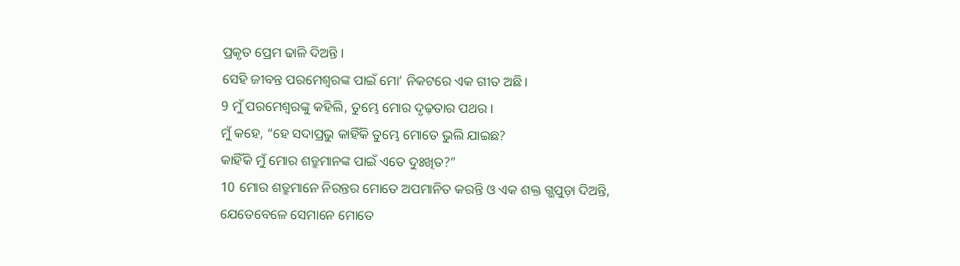ପ୍ରକୃତ ପ୍ରେମ ଢାଳି ଦିଅନ୍ତି।
ସେହି ଜୀବନ୍ତ ପରମେଶ୍ୱରଙ୍କ ପାଇଁ ମୋ’ ନିକଟରେ ଏକ ଗୀତ ଅଛି।
9 ମୁଁ ପରମେଶ୍ୱରଙ୍କୁ କହିଲି, ତୁମ୍ଭେ ମୋର ଦୃଢ଼ତାର ପଥର।
ମୁଁ କହେ, “ହେ ସଦାପ୍ରଭୁ କାହିଁକି ତୁମ୍ଭେ ମୋତେ ଭୁଲି ଯାଇଛ?
କାହିଁକି ମୁଁ ମୋର ଶତ୍ରୁମାନଙ୍କ ପାଇଁ ଏତେ ଦୁଃଖିତ?”
10 ମୋର ଶତ୍ରୁମାନେ ନିରନ୍ତର ମୋତେ ଅପମାନିତ କରନ୍ତି ଓ ଏକ ଶକ୍ତ ଗ୍ଭପୁଡ଼ା ଦିଅନ୍ତି,
ଯେତେବେଳେ ସେମାନେ ମୋତେ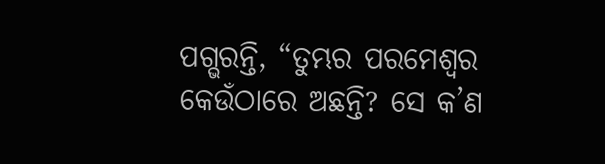ପଗ୍ଭରନ୍ତି, “ତୁମ୍ଭର ପରମେଶ୍ୱର କେଉଁଠାରେ ଅଛନ୍ତି? ସେ କ’ଣ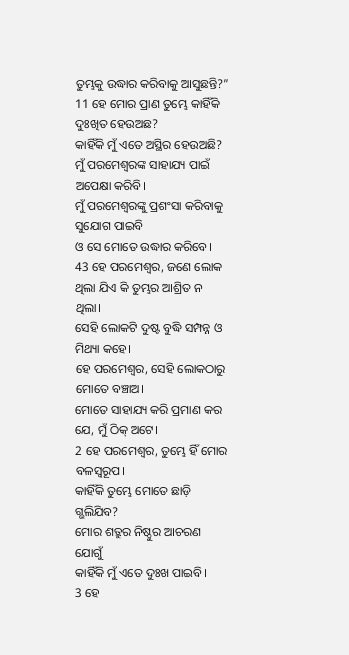ତୁମ୍ଭକୁ ଉଦ୍ଧାର କରିବାକୁ ଆସୁଛନ୍ତି?”
11 ହେ ମୋର ପ୍ରାଣ ତୁମ୍ଭେ କାହିଁକି ଦୁଃଖିତ ହେଉଅଛ?
କାହିଁକି ମୁଁ ଏତେ ଅସ୍ଥିର ହେଉଅଛି?
ମୁଁ ପରମେଶ୍ୱରଙ୍କ ସାହାଯ୍ୟ ପାଇଁ ଅପେକ୍ଷା କରିବି।
ମୁଁ ପରମେଶ୍ୱରଙ୍କୁ ପ୍ରଶଂସା କରିବାକୁ ସୁଯୋଗ ପାଇବି
ଓ ସେ ମୋତେ ଉଦ୍ଧାର କରିବେ।
43 ହେ ପରମେଶ୍ୱର, ଜଣେ ଲୋକ ଥିଲା ଯିଏ କି ତୁମ୍ଭର ଆଶ୍ରିତ ନ ଥିଲା।
ସେହି ଲୋକଟି ଦୁଷ୍ଟ ବୁଦ୍ଧି ସମ୍ପନ୍ନ ଓ ମିଥ୍ୟା କହେ।
ହେ ପରମେଶ୍ୱର, ସେହି ଲୋକଠାରୁ ମୋତେ ବଞ୍ଚାଅ।
ମୋତେ ସାହାଯ୍ୟ କରି ପ୍ରମାଣ କର ଯେ, ମୁଁ ଠିକ୍ ଅଟେ।
2 ହେ ପରମେଶ୍ୱର, ତୁମ୍ଭେ ହିଁ ମୋର ବଳସ୍ୱରୂପ।
କାହିଁକି ତୁମ୍ଭେ ମୋତେ ଛାଡ଼ି ଗ୍ଭଲିଯିବ?
ମୋର ଶତ୍ରୁର ନିଷ୍ଠୁର ଆଚରଣ ଯୋଗୁଁ
କାହିଁକି ମୁଁ ଏତେ ଦୁଃଖ ପାଇବି।
3 ହେ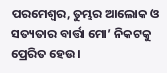ପରମେଶ୍ୱର, ତୁମ୍ଭର ଆଲୋକ ଓ ସତ୍ୟତାର ବାର୍ତ୍ତା ମୋ’ ନିକଟକୁ ପ୍ରେରିତ ହେଉ।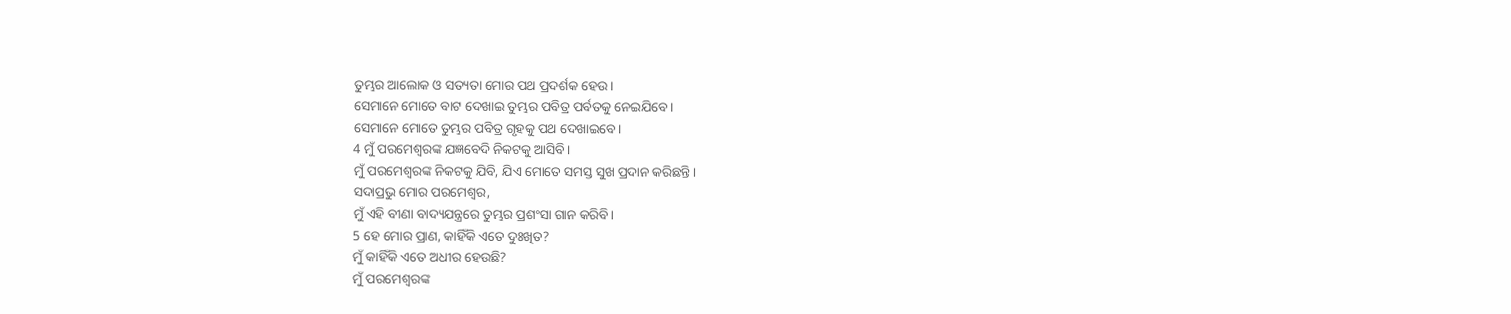ତୁମ୍ଭର ଆଲୋକ ଓ ସତ୍ୟତା ମୋର ପଥ ପ୍ରଦର୍ଶକ ହେଉ।
ସେମାନେ ମୋତେ ବାଟ ଦେଖାଇ ତୁମ୍ଭର ପବିତ୍ର ପର୍ବତକୁ ନେଇଯିବେ।
ସେମାନେ ମୋତେ ତୁମ୍ଭର ପବିତ୍ର ଗୃହକୁ ପଥ ଦେଖାଇବେ।
4 ମୁଁ ପରମେଶ୍ୱରଙ୍କ ଯଜ୍ଞବେଦି ନିକଟକୁ ଆସିବି।
ମୁଁ ପରମେଶ୍ୱରଙ୍କ ନିକଟକୁ ଯିବି, ଯିଏ ମୋତେ ସମସ୍ତ ସୁଖ ପ୍ରଦାନ କରିଛନ୍ତି।
ସଦାପ୍ରଭୁ ମୋର ପରମେଶ୍ୱର,
ମୁଁ ଏହି ବୀଣା ବାଦ୍ୟଯନ୍ତ୍ରରେ ତୁମ୍ଭର ପ୍ରଶଂସା ଗାନ କରିବି।
5 ହେ ମୋର ପ୍ରାଣ, କାହିଁକି ଏତେ ଦୁଃଖିତ?
ମୁଁ କାହିଁକି ଏତେ ଅଧୀର ହେଉଛି?
ମୁଁ ପରମେଶ୍ୱରଙ୍କ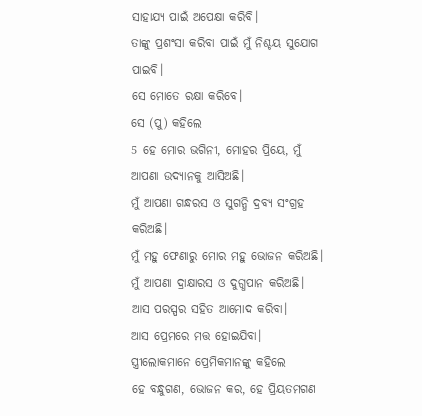ସାହାଯ୍ୟ ପାଇଁ ଅପେକ୍ଷା କରିବି।
ତାଙ୍କୁ ପ୍ରଶଂସା କରିବା ପାଇଁ ମୁଁ ନିଶ୍ଚୟ ସୁଯୋଗ ପାଇବି।
ସେ ମୋତେ ରକ୍ଷା କରିବେ।
ସେ (ପୁ) କହିଲେ
5 ହେ ମୋର ଭଗିନୀ, ମୋହର ପ୍ରିୟେ, ମୁଁ ଆପଣା ଉଦ୍ୟାନକୁ ଆସିଅଛି।
ମୁଁ ଆପଣା ଗନ୍ଧରସ ଓ ସୁଗନ୍ଧି ଦ୍ରବ୍ୟ ସଂଗ୍ରହ କରିଅଛି।
ମୁଁ ମହୁ ଫେଣାରୁ ମୋର ମହୁ ଭୋଜନ କରିଅଛି।
ମୁଁ ଆପଣା ଦ୍ରାକ୍ଷାରସ ଓ ଦୁଗ୍ଧପାନ କରିଅଛି।
ଆସ ପରସ୍ପର ସହିତ ଆମୋଦ କରିବା।
ଆସ ପ୍ରେମରେ ମତ୍ତ ହୋଇଯିବା।
ସ୍ତ୍ରୀଲୋକମାନେ ପ୍ରେମିକମାନଙ୍କୁ କହିଲେ
ହେ ବନ୍ଧୁଗଣ, ଭୋଜନ କର, ହେ ପ୍ରିୟତମଗଣ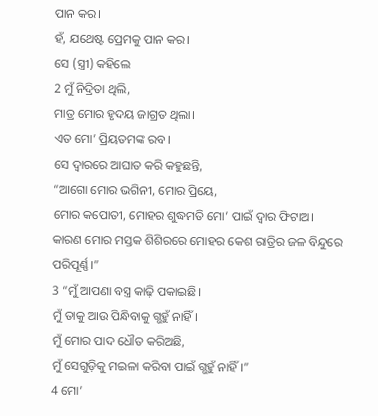ପାନ କର।
ହଁ, ଯଥେଷ୍ଟ ପ୍ରେମକୁ ପାନ କର।
ସେ (ସ୍ତ୍ରୀ) କହିଲେ
2 ମୁଁ ନିଦ୍ରିତା ଥିଲି,
ମାତ୍ର ମୋର ହୃଦୟ ଜାଗ୍ରତ ଥିଲା।
ଏତ ମୋ’ ପ୍ରିୟତମଙ୍କ ରବ।
ସେ ଦ୍ୱାରରେ ଆଘାତ କରି କହୁଛନ୍ତି,
“ଆଗୋ ମୋର ଭଗିନୀ, ମୋର ପ୍ରିୟେ,
ମୋର କପୋତୀ, ମୋହର ଶୁଦ୍ଧମତି ମୋ’ ପାଇଁ ଦ୍ୱାର ଫିଟାଅ।
କାରଣ ମୋର ମସ୍ତକ ଶିଶିରରେ ମୋହର କେଶ ରାତ୍ରିର ଜଳ ବିନ୍ଦୁରେ ପରିପୂର୍ଣ୍ଣ।”
3 “ମୁଁ ଆପଣା ବସ୍ତ୍ର କାଢ଼ି ପକାଇଛି।
ମୁଁ ତାକୁ ଆଉ ପିନ୍ଧିବାକୁ ଗ୍ଭହୁଁ ନାହିଁ।
ମୁଁ ମୋର ପାଦ ଧୌତ କରିଅଛି,
ମୁଁ ସେଗୁଡ଼ିକୁ ମଇଳା କରିବା ପାଇଁ ଗ୍ଭହୁଁ ନାହିଁ।”
4 ମୋ’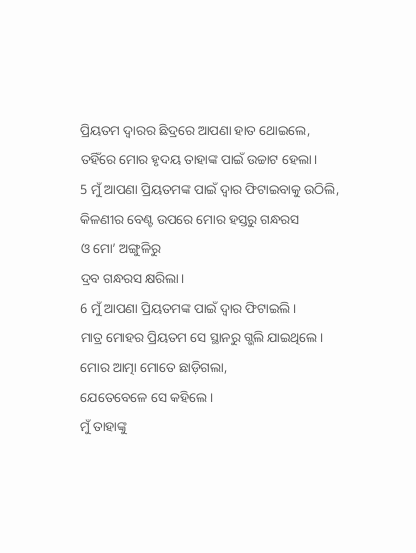ପ୍ରିୟତମ ଦ୍ୱାରର ଛିଦ୍ରରେ ଆପଣା ହାତ ଥୋଇଲେ,
ତହିଁରେ ମୋର ହୃଦୟ ତାହାଙ୍କ ପାଇଁ ଉଚ୍ଚାଟ ହେଲା।
5 ମୁଁ ଆପଣା ପ୍ରିୟତମଙ୍କ ପାଇଁ ଦ୍ୱାର ଫିଟାଇବାକୁ ଉଠିଲି,
କିଳଣୀର ବେଣ୍ଟ ଉପରେ ମୋର ହସ୍ତରୁ ଗନ୍ଧରସ
ଓ ମୋ’ ଅଙ୍ଗୁଳିରୁ
ଦ୍ରବ ଗନ୍ଧରସ କ୍ଷରିଲା।
6 ମୁଁ ଆପଣା ପ୍ରିୟତମଙ୍କ ପାଇଁ ଦ୍ୱାର ଫିଟାଇଲି।
ମାତ୍ର ମୋହର ପ୍ରିୟତମ ସେ ସ୍ଥାନରୁ ଗ୍ଭଲି ଯାଇଥିଲେ।
ମୋର ଆତ୍ମା ମୋତେ ଛାଡ଼ିଗଲା,
ଯେତେବେଳେ ସେ କହିଲେ।
ମୁଁ ତାହାଙ୍କୁ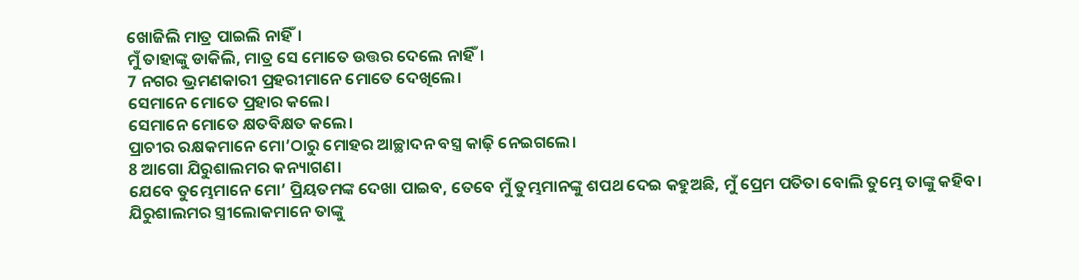ଖୋଜିଲି ମାତ୍ର ପାଇଲି ନାହିଁ।
ମୁଁ ତାହାଙ୍କୁ ଡାକିଲି, ମାତ୍ର ସେ ମୋତେ ଉତ୍ତର ଦେଲେ ନାହିଁ।
7 ନଗର ଭ୍ରମଣକାରୀ ପ୍ରହରୀମାନେ ମୋତେ ଦେଖିଲେ।
ସେମାନେ ମୋତେ ପ୍ରହାର କଲେ।
ସେମାନେ ମୋତେ କ୍ଷତବିକ୍ଷତ କଲେ।
ପ୍ରାଚୀର ରକ୍ଷକମାନେ ମୋ’ଠାରୁ ମୋହର ଆଚ୍ଛାଦନ ବସ୍ତ୍ର କାଢ଼ି ନେଇଗଲେ।
8 ଆଗୋ ଯିରୁଶାଲମର କନ୍ୟାଗଣ।
ଯେବେ ତୁମ୍ଭେମାନେ ମୋ’ ପ୍ରିୟତମଙ୍କ ଦେଖା ପାଇବ, ତେବେ ମୁଁ ତୁମ୍ଭମାନଙ୍କୁ ଶପଥ ଦେଇ କହୁଅଛି, ମୁଁ ପ୍ରେମ ପତିତା ବୋଲି ତୁମ୍ଭେ ତାଙ୍କୁ କହିବ।
ଯିରୁଶାଲମର ସ୍ତ୍ରୀଲୋକମାନେ ତାଙ୍କୁ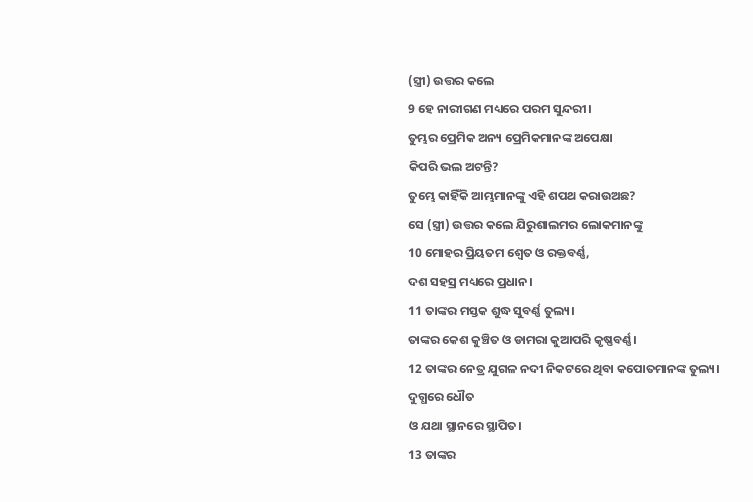(ସ୍ତ୍ରୀ) ଉତ୍ତର କଲେ
9 ହେ ନାରୀଗଣ ମଧ୍ୟରେ ପରମ ସୁନ୍ଦରୀ।
ତୁମ୍ଭର ପ୍ରେମିକ ଅନ୍ୟ ପ୍ରେମିକମାନଙ୍କ ଅପେକ୍ଷା
କିପରି ଭଲ ଅଟନ୍ତି?
ତୁମ୍ଭେ କାହିଁକି ଆମ୍ଭମାନଙ୍କୁ ଏହି ଶପଥ କରାଉଅଛ?
ସେ (ସ୍ତ୍ରୀ) ଉତ୍ତର କଲେ ଯିରୁଶାଲମର ଲୋକମାନଙ୍କୁ
10 ମୋହର ପ୍ରିୟତମ ଶ୍ୱେତ ଓ ରକ୍ତବର୍ଣ୍ଣ,
ଦଶ ସହସ୍ର ମଧ୍ୟରେ ପ୍ରଧାନ।
11 ତାଙ୍କର ମସ୍ତକ ଶୁଦ୍ଧ ସୁବର୍ଣ୍ଣ ତୁଲ୍ୟ।
ତାଙ୍କର କେଶ କୁଞ୍ଚିତ ଓ ଡାମରା କୁଆପରି କୃଷ୍ଣବର୍ଣ୍ଣ।
12 ତାଙ୍କର ନେତ୍ର ଯୁଗଳ ନଦୀ ନିକଟରେ ଥିବା କପୋତମାନଙ୍କ ତୁଲ୍ୟ।
ଦୁଗ୍ଧରେ ଧୌତ
ଓ ଯଥା ସ୍ଥାନରେ ସ୍ଥାପିତ।
13 ତାଙ୍କର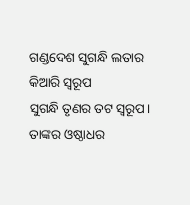ଗଣ୍ଡଦେଶ ସୁଗନ୍ଧି ଲତାର କିଆରି ସ୍ୱରୂପ
ସୁଗନ୍ଧି ତୃଣର ତଟ ସ୍ୱରୂପ।
ତାଙ୍କର ଓଷ୍ଠାଧର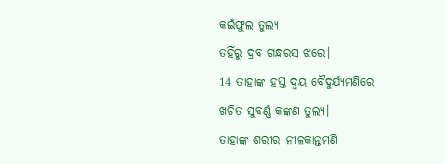କଇଁଫୁଲ ତୁଲ୍ୟ
ତହିଁରୁ ଦ୍ରବ ଗନ୍ଧରସ ଝରେ।
14 ତାହାଙ୍କ ହସ୍ତ ଦ୍ୱୟ ବୈଦୁର୍ଯ୍ୟମଣିରେ
ଖଚିତ ସୁବର୍ଣ୍ଣ କଙ୍କଣ ତୁଲ୍ୟ।
ତାହାଙ୍କ ଶରୀର ନୀଳକାନ୍ତମଣି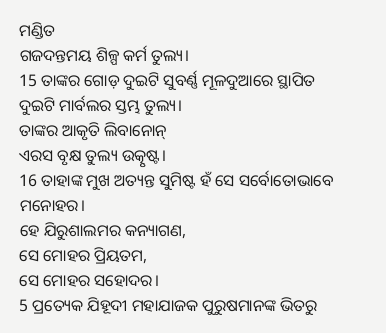ମଣ୍ଡିତ
ଗଜଦନ୍ତମୟ ଶିଳ୍ପ କର୍ମ ତୁଲ୍ୟ।
15 ତାଙ୍କର ଗୋଡ଼ ଦୁଇଟି ସୁବର୍ଣ୍ଣ ମୂଳଦୁଆରେ ସ୍ଥାପିତ
ଦୁଇଟି ମାର୍ବଲର ସ୍ତମ୍ଭ ତୁଲ୍ୟ।
ତାଙ୍କର ଆକୃତି ଲିବାନୋନ୍
ଏରସ ବୃକ୍ଷ ତୁଲ୍ୟ ଉତ୍କୃଷ୍ଟ।
16 ତାହାଙ୍କ ମୁଖ ଅତ୍ୟନ୍ତ ସୁମିଷ୍ଟ ହଁ ସେ ସର୍ବୋତୋଭାବେ ମନୋହର।
ହେ ଯିରୁଶାଲମର କନ୍ୟାଗଣ,
ସେ ମୋହର ପ୍ରିୟତମ,
ସେ ମୋହର ସହୋଦର।
5 ପ୍ରତ୍ୟେକ ଯିହୂଦୀ ମହାଯାଜକ ପୁରୁଷମାନଙ୍କ ଭିତରୁ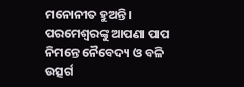ମନୋନୀତ ହୁଅନ୍ତି। ପରମେଶ୍ୱରଙ୍କୁ ଆପଣା ପାପ ନିମନ୍ତେ ନୈବେଦ୍ୟ ଓ ବଳି ଉତ୍ସର୍ଗ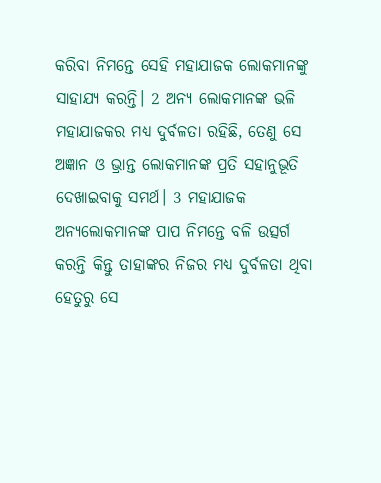କରିବା ନିମନ୍ତେ ସେହି ମହାଯାଜକ ଲୋକମାନଙ୍କୁ ସାହାଯ୍ୟ କରନ୍ତି। 2 ଅନ୍ୟ ଲୋକମାନଙ୍କ ଭଳି ମହାଯାଜକର ମଧ୍ୟ ଦୁର୍ବଳତା ରହିଛି, ତେଣୁ ସେ ଅଜ୍ଞାନ ଓ ଭ୍ରାନ୍ତ ଲୋକମାନଙ୍କ ପ୍ରତି ସହାନୁଭୂତି ଦେଖାଇବାକୁ ସମର୍ଥ। 3 ମହାଯାଜକ ଅନ୍ୟଲୋକମାନଙ୍କ ପାପ ନିମନ୍ତେ ବଳି ଉତ୍ସର୍ଗ କରନ୍ତି କିନ୍ତୁ ତାହାଙ୍କର ନିଜର ମଧ୍ୟ ଦୁର୍ବଳତା ଥିବା ହେତୁରୁ ସେ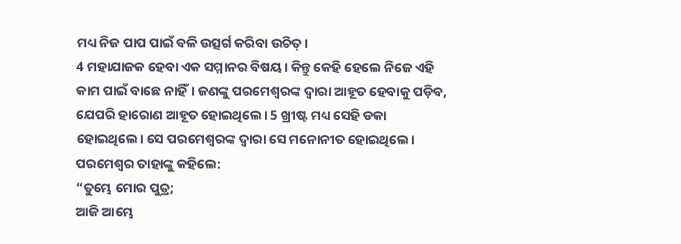ମଧ୍ୟ ନିଜ ପାପ ପାଇଁ ବଳି ଉତ୍ସର୍ଗ କରିବା ଉଚିତ୍।
4 ମହାଯାଜକ ହେବା ଏକ ସମ୍ମାନର ବିଷୟ। କିନ୍ତୁ କେହି ହେଲେ ନିଜେ ଏହି କାମ ପାଇଁ ବାଛେ ନାହିଁ। ଜଣଙ୍କୁ ପରମେଶ୍ୱରଙ୍କ ଦ୍ୱାରା ଆହୂତ ହେବାକୁ ପଡ଼ିବ, ଯେପରି ହାରୋଣ ଆହୂତ ହୋଇଥିଲେ। 5 ଖ୍ରୀଷ୍ଟ ମଧ୍ୟ ସେହି ଡକା ହୋଇଥିଲେ। ସେ ପରମେଶ୍ୱରଙ୍କ ଦ୍ୱାରା ସେ ମନୋନୀତ ହୋଇଥିଲେ। ପରମେଶ୍ୱର ତାହାଙ୍କୁ କହିଲେ:
“ତୁମ୍ଭେ ମୋର ପୁତ୍ର;
ଆଜି ଆମ୍ଭେ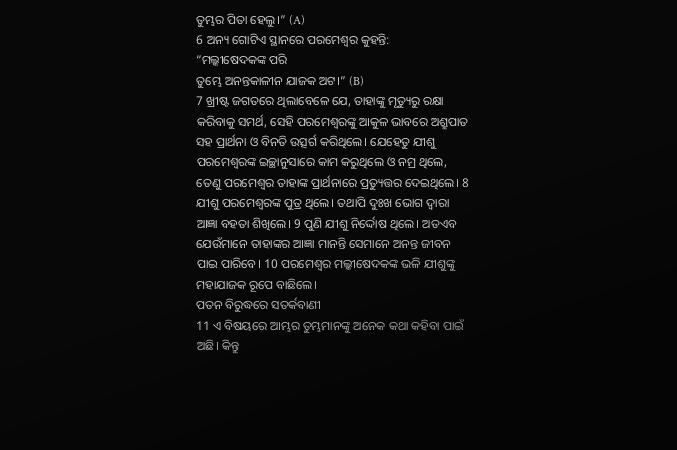ତୁମ୍ଭର ପିତା ହେଲୁ।” (A)
6 ଅନ୍ୟ ଗୋଟିଏ ସ୍ଥାନରେ ପରମେଶ୍ୱର କୁହନ୍ତି:
“ମଲ୍କୀଷେଦକଙ୍କ ପରି
ତୁମ୍ଭେ ଅନନ୍ତକାଳୀନ ଯାଜକ ଅଟ।” (B)
7 ଖ୍ରୀଷ୍ଟ ଜଗତରେ ଥିଲାବେଳେ ଯେ, ତାହାଙ୍କୁ ମୃତ୍ୟୁରୁ ରକ୍ଷା କରିବାକୁ ସମର୍ଥ, ସେହି ପରମେଶ୍ୱରଙ୍କୁ ଆକୁଳ ଭାବରେ ଅଶ୍ରୁପାତ ସହ ପ୍ରାର୍ଥନା ଓ ବିନତି ଉତ୍ସର୍ଗ କରିଥିଲେ। ଯେହେତୁ ଯୀଶୁ ପରମେଶ୍ୱରଙ୍କ ଇଚ୍ଛାନୁସାରେ କାମ କରୁଥିଲେ ଓ ନମ୍ର ଥିଲେ, ତେଣୁ ପରମେଶ୍ୱର ତାହାଙ୍କ ପ୍ରାର୍ଥନାରେ ପ୍ରତ୍ୟୁତ୍ତର ଦେଇଥିଲେ। 8 ଯୀଶୁ ପରମେଶ୍ୱରଙ୍କ ପୁତ୍ର ଥିଲେ। ତଥାପି ଦୁଃଖ ଭୋଗ ଦ୍ୱାରା ଆଜ୍ଞା ବହତା ଶିଖିଲେ। 9 ପୁଣି ଯୀଶୁ ନିର୍ଦ୍ଦୋଷ ଥିଲେ। ଅତଏବ ଯେଉଁମାନେ ତାହାଙ୍କର ଆଜ୍ଞା ମାନନ୍ତି ସେମାନେ ଅନନ୍ତ ଜୀବନ ପାଇ ପାରିବେ। 10 ପରମେଶ୍ୱର ମଲ୍କୀଷେଦକଙ୍କ ଭଳି ଯୀଶୁଙ୍କୁ ମହାଯାଜକ ରୂପେ ବାଛିଲେ।
ପତନ ବିରୁଦ୍ଧରେ ସତର୍କବାଣୀ
11 ଏ ବିଷୟରେ ଆମ୍ଭର ତୁମ୍ଭମାନଙ୍କୁ ଅନେକ କଥା କହିବା ପାଇଁ ଅଛି। କିନ୍ତୁ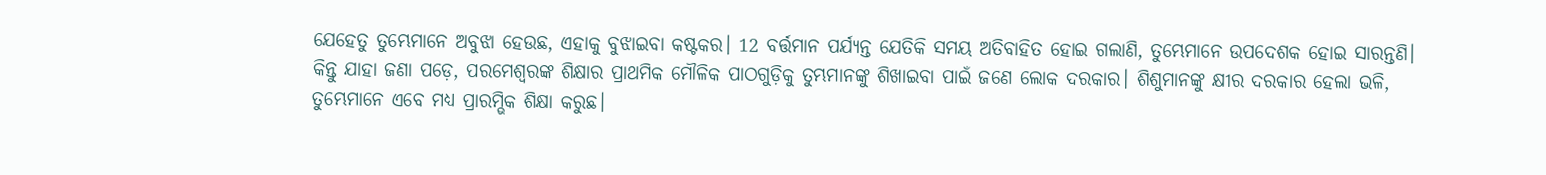ଯେହେତୁ ତୁମ୍ଭେମାନେ ଅବୁଝା ହେଉଛ, ଏହାକୁ ବୁଝାଇବା କଷ୍ଟକର। 12 ବର୍ତ୍ତମାନ ପର୍ଯ୍ୟନ୍ତ ଯେତିକି ସମୟ ଅତିବାହିତ ହୋଇ ଗଲାଣି, ତୁମ୍ଭେମାନେ ଉପଦେଶକ ହୋଇ ସାରନ୍ତଣି। କିନ୍ତୁ ଯାହା ଜଣା ପଡ଼େ, ପରମେଶ୍ୱରଙ୍କ ଶିକ୍ଷାର ପ୍ରାଥମିକ ମୌଳିକ ପାଠଗୁଡ଼ିକୁ ତୁମ୍ଭମାନଙ୍କୁ ଶିଖାଇବା ପାଇଁ ଜଣେ ଲୋକ ଦରକାର। ଶିଶୁମାନଙ୍କୁ କ୍ଷୀର ଦରକାର ହେଲା ଭଳି, ତୁମ୍ଭେମାନେ ଏବେ ମଧ୍ୟ ପ୍ରାରମ୍ଭିକ ଶିକ୍ଷା କରୁଛ।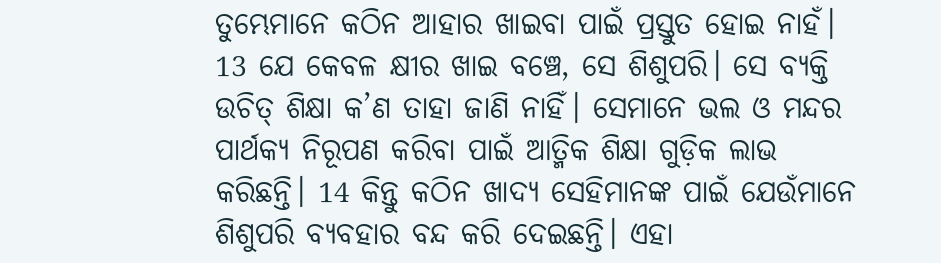ତୁମ୍ଭେମାନେ କଠିନ ଆହାର ଖାଇବା ପାଇଁ ପ୍ରସ୍ତୁତ ହୋଇ ନାହଁ। 13 ଯେ କେବଳ କ୍ଷୀର ଖାଇ ବଞ୍ଚେ, ସେ ଶିଶୁପରି। ସେ ବ୍ୟକ୍ତି ଉଚିତ୍ ଶିକ୍ଷା କ’ଣ ତାହା ଜାଣି ନାହିଁ। ସେମାନେ ଭଲ ଓ ମନ୍ଦର ପାର୍ଥକ୍ୟ ନିରୂପଣ କରିବା ପାଇଁ ଆତ୍ମିକ ଶିକ୍ଷା ଗୁଡ଼ିକ ଲାଭ କରିଛନ୍ତି। 14 କିନ୍ତୁ କଠିନ ଖାଦ୍ୟ ସେହିମାନଙ୍କ ପାଇଁ ଯେଉଁମାନେ ଶିଶୁପରି ବ୍ୟବହାର ବନ୍ଦ କରି ଦେଇଛନ୍ତି। ଏହା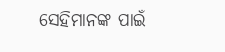ସେହିମାନଙ୍କ ପାଇଁ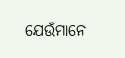ଯେଉଁମାନେ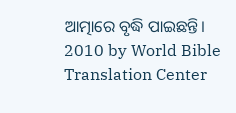ଆତ୍ମାରେ ବୃଦ୍ଧି ପାଇଛନ୍ତି।
2010 by World Bible Translation Center